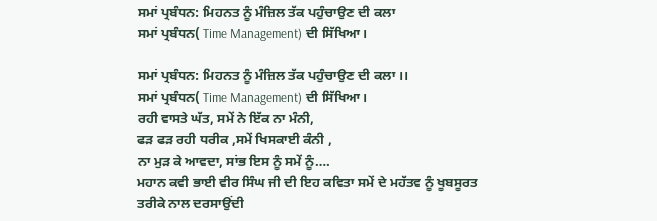ਸਮਾਂ ਪ੍ਰਬੰਧਨ: ਮਿਹਨਤ ਨੂੰ ਮੰਜ਼ਿਲ ਤੱਕ ਪਹੁੰਚਾਉਣ ਦੀ ਕਲਾ
ਸਮਾਂ ਪ੍ਰਬੰਧਨ( Time Management) ਦੀ ਸਿੱਖਿਆ।

ਸਮਾਂ ਪ੍ਰਬੰਧਨ: ਮਿਹਨਤ ਨੂੰ ਮੰਜ਼ਿਲ ਤੱਕ ਪਹੁੰਚਾਉਣ ਦੀ ਕਲਾ ।।
ਸਮਾਂ ਪ੍ਰਬੰਧਨ( Time Management) ਦੀ ਸਿੱਖਿਆ।
ਰਹੀ ਵਾਸਤੇ ਘੱਤ, ਸਮੇਂ ਨੇ ਇੱਕ ਨਾ ਮੰਨੀ,
ਫੜ ਫੜ ਰਹੀ ਧਰੀਕ ,ਸਮੇਂ ਖਿਸਕਾਈ ਕੰਨੀ ,
ਨਾ ਮੁੜ ਕੇ ਆਵਦਾ, ਸਾਂਭ ਇਸ ਨੂੰ ਸਮੇਂ ਨੂੰ….
ਮਹਾਨ ਕਵੀ ਭਾਈ ਵੀਰ ਸਿੰਘ ਜੀ ਦੀ ਇਹ ਕਵਿਤਾ ਸਮੇਂ ਦੇ ਮਹੱਤਵ ਨੂੰ ਖੂਬਸੂਰਤ ਤਰੀਕੇ ਨਾਲ ਦਰਸਾਉਂਦੀ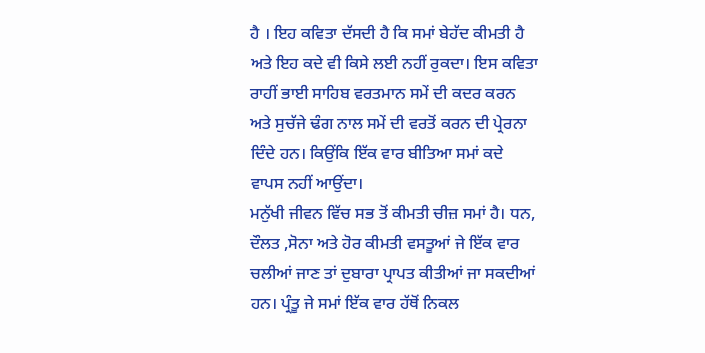ਹੈ । ਇਹ ਕਵਿਤਾ ਦੱਸਦੀ ਹੈ ਕਿ ਸਮਾਂ ਬੇਹੱਦ ਕੀਮਤੀ ਹੈ ਅਤੇ ਇਹ ਕਦੇ ਵੀ ਕਿਸੇ ਲਈ ਨਹੀਂ ਰੁਕਦਾ। ਇਸ ਕਵਿਤਾ ਰਾਹੀਂ ਭਾਈ ਸਾਹਿਬ ਵਰਤਮਾਨ ਸਮੇਂ ਦੀ ਕਦਰ ਕਰਨ ਅਤੇ ਸੁਚੱਜੇ ਢੰਗ ਨਾਲ ਸਮੇਂ ਦੀ ਵਰਤੋਂ ਕਰਨ ਦੀ ਪ੍ਰੇਰਨਾ ਦਿੰਦੇ ਹਨ। ਕਿਉਂਕਿ ਇੱਕ ਵਾਰ ਬੀਤਿਆ ਸਮਾਂ ਕਦੇ ਵਾਪਸ ਨਹੀਂ ਆਉਂਦਾ।
ਮਨੁੱਖੀ ਜੀਵਨ ਵਿੱਚ ਸਭ ਤੋਂ ਕੀਮਤੀ ਚੀਜ਼ ਸਮਾਂ ਹੈ। ਧਨ, ਦੌਲਤ ,ਸੋਨਾ ਅਤੇ ਹੋਰ ਕੀਮਤੀ ਵਸਤੂਆਂ ਜੇ ਇੱਕ ਵਾਰ ਚਲੀਆਂ ਜਾਣ ਤਾਂ ਦੁਬਾਰਾ ਪ੍ਰਾਪਤ ਕੀਤੀਆਂ ਜਾ ਸਕਦੀਆਂ ਹਨ। ਪ੍ਰੰਤੂ ਜੇ ਸਮਾਂ ਇੱਕ ਵਾਰ ਹੱਥੋਂ ਨਿਕਲ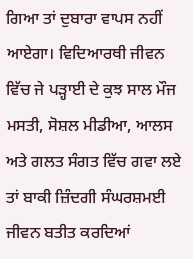ਗਿਆ ਤਾਂ ਦੁਬਾਰਾ ਵਾਪਸ ਨਹੀਂ ਆਏਗਾ। ਵਿਦਿਆਰਥੀ ਜੀਵਨ ਵਿੱਚ ਜੇ ਪੜ੍ਹਾਈ ਦੇ ਕੁਝ ਸਾਲ ਮੌਜ ਮਸਤੀ, ਸੋਸ਼ਲ ਮੀਡੀਆ, ਆਲਸ ਅਤੇ ਗਲਤ ਸੰਗਤ ਵਿੱਚ ਗਵਾ ਲਏ ਤਾਂ ਬਾਕੀ ਜ਼ਿੰਦਗੀ ਸੰਘਰਸ਼ਮਈ ਜੀਵਨ ਬਤੀਤ ਕਰਦਿਆਂ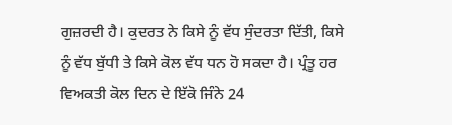ਗੁਜ਼ਰਦੀ ਹੈ। ਕੁਦਰਤ ਨੇ ਕਿਸੇ ਨੂੰ ਵੱਧ ਸੁੰਦਰਤਾ ਦਿੱਤੀ, ਕਿਸੇ ਨੂੰ ਵੱਧ ਬੁੱਧੀ ਤੇ ਕਿਸੇ ਕੋਲ ਵੱਧ ਧਨ ਹੋ ਸਕਦਾ ਹੈ। ਪ੍ਰੰਤੂ ਹਰ ਵਿਅਕਤੀ ਕੋਲ ਦਿਨ ਦੇ ਇੱਕੋ ਜਿੰਨੇ 24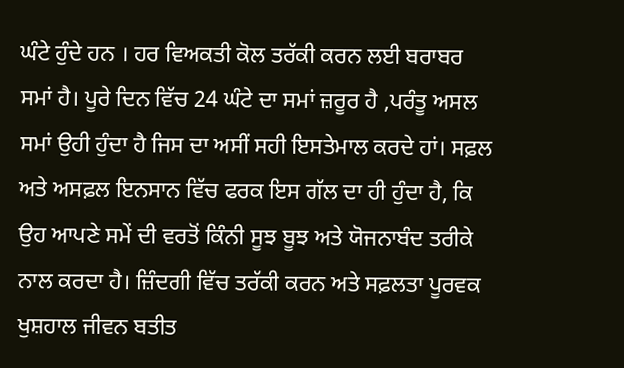ਘੰਟੇ ਹੁੰਦੇ ਹਨ । ਹਰ ਵਿਅਕਤੀ ਕੋਲ ਤਰੱਕੀ ਕਰਨ ਲਈ ਬਰਾਬਰ ਸਮਾਂ ਹੈ। ਪੂਰੇ ਦਿਨ ਵਿੱਚ 24 ਘੰਟੇ ਦਾ ਸਮਾਂ ਜ਼ਰੂਰ ਹੈ ,ਪਰੰਤੂ ਅਸਲ ਸਮਾਂ ਉਹੀ ਹੁੰਦਾ ਹੈ ਜਿਸ ਦਾ ਅਸੀਂ ਸਹੀ ਇਸਤੇਮਾਲ ਕਰਦੇ ਹਾਂ। ਸਫ਼ਲ ਅਤੇ ਅਸਫ਼ਲ ਇਨਸਾਨ ਵਿੱਚ ਫਰਕ ਇਸ ਗੱਲ ਦਾ ਹੀ ਹੁੰਦਾ ਹੈ, ਕਿ ਉਹ ਆਪਣੇ ਸਮੇਂ ਦੀ ਵਰਤੋਂ ਕਿੰਨੀ ਸੂਝ ਬੂਝ ਅਤੇ ਯੋਜਨਾਬੰਦ ਤਰੀਕੇ ਨਾਲ ਕਰਦਾ ਹੈ। ਜ਼ਿੰਦਗੀ ਵਿੱਚ ਤਰੱਕੀ ਕਰਨ ਅਤੇ ਸਫ਼ਲਤਾ ਪੂਰਵਕ ਖੁਸ਼ਹਾਲ ਜੀਵਨ ਬਤੀਤ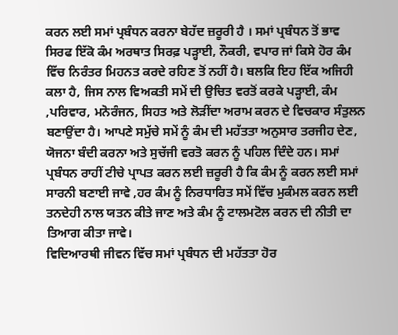ਕਰਨ ਲਈ ਸਮਾਂ ਪ੍ਰਬੰਧਨ ਕਰਨਾ ਬੇਹੱਦ ਜ਼ਰੂਰੀ ਹੈ । ਸਮਾਂ ਪ੍ਰਬੰਧਨ ਤੋਂ ਭਾਵ ਸਿਰਫ ਇੱਕੋ ਕੰਮ ਅਰਥਾਤ ਸਿਰਫ਼ ਪੜ੍ਹਾਈ, ਨੌਕਰੀ, ਵਪਾਰ ਜਾਂ ਕਿਸੇ ਹੋਰ ਕੰਮ ਵਿੱਚ ਨਿਰੰਤਰ ਮਿਹਨਤ ਕਰਦੇ ਰਹਿਣ ਤੋਂ ਨਹੀਂ ਹੈ। ਬਲਕਿ ਇਹ ਇੱਕ ਅਜਿਹੀ ਕਲਾ ਹੈ, ਜਿਸ ਨਾਲ ਵਿਅਕਤੀ ਸਮੇਂ ਦੀ ਉਚਿਤ ਵਰਤੋਂ ਕਰਕੇ ਪੜ੍ਹਾਈ, ਕੰਮ ,ਪਰਿਵਾਰ, ਮਨੋਰੰਜਨ, ਸਿਹਤ ਅਤੇ ਲੋੜੀਂਦਾ ਅਰਾਮ ਕਰਨ ਦੇ ਵਿਚਕਾਰ ਸੰਤੁਲਨ ਬਣਾਉਂਦਾ ਹੈ। ਆਪਣੇ ਸਮੁੱਚੇ ਸਮੇਂ ਨੂੰ ਕੰਮ ਦੀ ਮਹੱਤਤਾ ਅਨੁਸਾਰ ਤਰਜੀਹ ਦੇਣ, ਯੋਜਨਾ ਬੰਦੀ ਕਰਨਾ ਅਤੇ ਸੁਚੱਜੀ ਵਰਤੋ ਕਰਨ ਨੂੰ ਪਹਿਲ ਦਿੰਦੇ ਹਨ। ਸਮਾਂ ਪ੍ਰਬੰਧਨ ਰਾਹੀਂ ਟੀਚੇ ਪ੍ਰਾਪਤ ਕਰਨ ਲਈ ਜ਼ਰੂਰੀ ਹੈ ਕਿ ਕੰਮ ਨੂੰ ਕਰਨ ਲਈ ਸਮਾਂ ਸਾਰਨੀ ਬਣਾਈ ਜਾਵੇ ,ਹਰ ਕੰਮ ਨੂੰ ਨਿਰਧਾਰਿਤ ਸਮੇਂ ਵਿੱਚ ਮੁਕੰਮਲ ਕਰਨ ਲਈ ਤਨਦੇਹੀ ਨਾਲ ਯਤਨ ਕੀਤੇ ਜਾਣ ਅਤੇ ਕੰਮ ਨੂੰ ਟਾਲਮਟੋਲ ਕਰਨ ਦੀ ਨੀਤੀ ਦਾ ਤਿਆਗ ਕੀਤਾ ਜਾਵੇ।
ਵਿਦਿਆਰਥੀ ਜੀਵਨ ਵਿੱਚ ਸਮਾਂ ਪ੍ਰਬੰਧਨ ਦੀ ਮਹੱਤਤਾ ਹੋਰ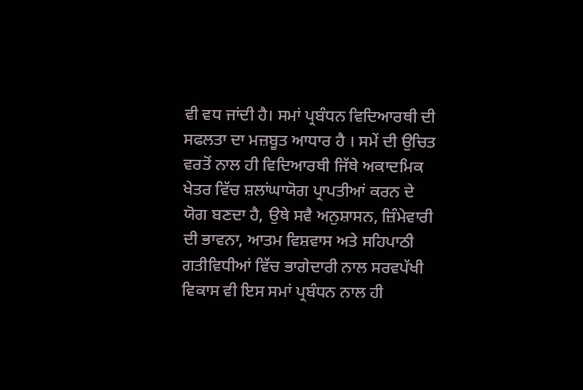ਵੀ ਵਧ ਜਾਂਦੀ ਹੈ। ਸਮਾਂ ਪ੍ਰਬੰਧਨ ਵਿਦਿਆਰਥੀ ਦੀ ਸਫਲਤਾ ਦਾ ਮਜ਼ਬੂਤ ਆਧਾਰ ਹੈ । ਸਮੇਂ ਦੀ ਉਚਿਤ ਵਰਤੋਂ ਨਾਲ ਹੀ ਵਿਦਿਆਰਥੀ ਜਿੱਥੇ ਅਕਾਦਮਿਕ ਖੇਤਰ ਵਿੱਚ ਸ਼ਲਾਂਘਾਯੋਗ ਪ੍ਰਾਪਤੀਆਂ ਕਰਨ ਦੇ ਯੋਗ ਬਣਦਾ ਹੈ, ਉਥੇ ਸਵੈ ਅਨੁਸ਼ਾਸਨ, ਜ਼ਿੰਮੇਵਾਰੀ ਦੀ ਭਾਵਨਾ, ਆਤਮ ਵਿਸ਼ਵਾਸ ਅਤੇ ਸਹਿਪਾਠੀ ਗਤੀਵਿਧੀਆਂ ਵਿੱਚ ਭਾਗੇਦਾਰੀ ਨਾਲ ਸਰਵਪੱਖੀ ਵਿਕਾਸ ਵੀ ਇਸ ਸਮਾਂ ਪ੍ਰਬੰਧਨ ਨਾਲ ਹੀ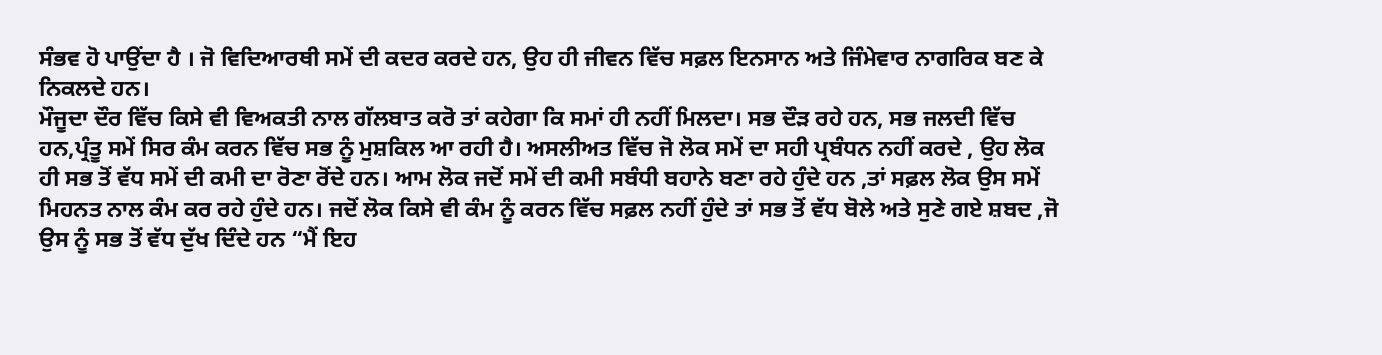ਸੰਭਵ ਹੋ ਪਾਉਂਦਾ ਹੈ । ਜੋ ਵਿਦਿਆਰਥੀ ਸਮੇਂ ਦੀ ਕਦਰ ਕਰਦੇ ਹਨ, ਉਹ ਹੀ ਜੀਵਨ ਵਿੱਚ ਸਫ਼ਲ ਇਨਸਾਨ ਅਤੇ ਜਿੰਮੇਵਾਰ ਨਾਗਰਿਕ ਬਣ ਕੇ ਨਿਕਲਦੇ ਹਨ।
ਮੌਜੂਦਾ ਦੌਰ ਵਿੱਚ ਕਿਸੇ ਵੀ ਵਿਅਕਤੀ ਨਾਲ ਗੱਲਬਾਤ ਕਰੋ ਤਾਂ ਕਹੇਗਾ ਕਿ ਸਮਾਂ ਹੀ ਨਹੀਂ ਮਿਲਦਾ। ਸਭ ਦੌੜ ਰਹੇ ਹਨ, ਸਭ ਜਲਦੀ ਵਿੱਚ ਹਨ,ਪ੍ਰੰਤੂ ਸਮੇਂ ਸਿਰ ਕੰਮ ਕਰਨ ਵਿੱਚ ਸਭ ਨੂੰ ਮੁਸ਼ਕਿਲ ਆ ਰਹੀ ਹੈ। ਅਸਲੀਅਤ ਵਿੱਚ ਜੋ ਲੋਕ ਸਮੇਂ ਦਾ ਸਹੀ ਪ੍ਰਬੰਧਨ ਨਹੀਂ ਕਰਦੇ , ਉਹ ਲੋਕ ਹੀ ਸਭ ਤੋਂ ਵੱਧ ਸਮੇਂ ਦੀ ਕਮੀ ਦਾ ਰੋਣਾ ਰੋਂਦੇ ਹਨ। ਆਮ ਲੋਕ ਜਦੋਂ ਸਮੇਂ ਦੀ ਕਮੀ ਸਬੰਧੀ ਬਹਾਨੇ ਬਣਾ ਰਹੇ ਹੁੰਦੇ ਹਨ ,ਤਾਂ ਸਫ਼ਲ ਲੋਕ ਉਸ ਸਮੇਂ ਮਿਹਨਤ ਨਾਲ ਕੰਮ ਕਰ ਰਹੇ ਹੁੰਦੇ ਹਨ। ਜਦੋਂ ਲੋਕ ਕਿਸੇ ਵੀ ਕੰਮ ਨੂੰ ਕਰਨ ਵਿੱਚ ਸਫ਼ਲ ਨਹੀਂ ਹੁੰਦੇ ਤਾਂ ਸਭ ਤੋਂ ਵੱਧ ਬੋਲੇ ਅਤੇ ਸੁਣੇ ਗਏ ਸ਼ਬਦ ,ਜੋ ਉਸ ਨੂੰ ਸਭ ਤੋਂ ਵੱਧ ਦੁੱਖ ਦਿੰਦੇ ਹਨ “ਮੈਂ ਇਹ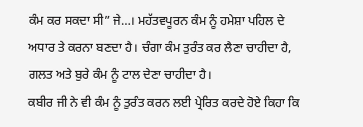ਕੰਮ ਕਰ ਸਕਦਾ ਸੀ” ਜੇ…। ਮਹੱਤਵਪੂਰਨ ਕੰਮ ਨੂੰ ਹਮੇਸ਼ਾ ਪਹਿਲ ਦੇ ਅਧਾਰ ਤੇ ਕਰਨਾ ਬਣਦਾ ਹੈ। ਚੰਗਾ ਕੰਮ ਤੁਰੰਤ ਕਰ ਲੈਣਾ ਚਾਹੀਦਾ ਹੈ, ਗਲਤ ਅਤੇ ਬੁਰੇ ਕੰਮ ਨੂੰ ਟਾਲ ਦੇਣਾ ਚਾਹੀਦਾ ਹੈ।
ਕਬੀਰ ਜੀ ਨੇ ਵੀ ਕੰਮ ਨੂੰ ਤੁਰੰਤ ਕਰਨ ਲਈ ਪ੍ਰੇਰਿਤ ਕਰਦੇ ਹੋਏ ਕਿਹਾ ਕਿ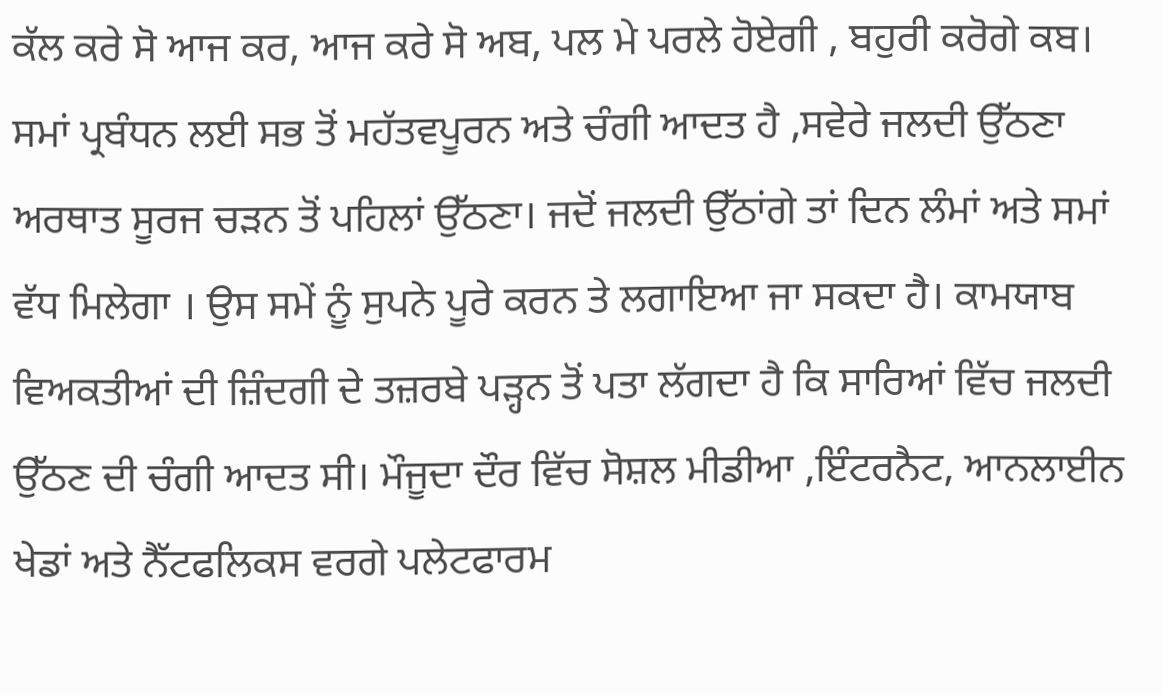ਕੱਲ ਕਰੇ ਸੋ ਆਜ ਕਰ, ਆਜ ਕਰੇ ਸੋ ਅਬ, ਪਲ ਮੇ ਪਰਲੇ ਹੋਏਗੀ , ਬਹੁਰੀ ਕਰੋਗੇ ਕਬ।
ਸਮਾਂ ਪ੍ਰਬੰਧਨ ਲਈ ਸਭ ਤੋਂ ਮਹੱਤਵਪੂਰਨ ਅਤੇ ਚੰਗੀ ਆਦਤ ਹੈ ,ਸਵੇਰੇ ਜਲਦੀ ਉੱਠਣਾ ਅਰਥਾਤ ਸੂਰਜ ਚੜਨ ਤੋਂ ਪਹਿਲਾਂ ਉੱਠਣਾ। ਜਦੋਂ ਜਲਦੀ ਉੱਠਾਂਗੇ ਤਾਂ ਦਿਨ ਲੰਮਾਂ ਅਤੇ ਸਮਾਂ ਵੱਧ ਮਿਲੇਗਾ । ਉਸ ਸਮੇਂ ਨੂੰ ਸੁਪਨੇ ਪੂਰੇ ਕਰਨ ਤੇ ਲਗਾਇਆ ਜਾ ਸਕਦਾ ਹੈ। ਕਾਮਯਾਬ ਵਿਅਕਤੀਆਂ ਦੀ ਜ਼ਿੰਦਗੀ ਦੇ ਤਜ਼ਰਬੇ ਪੜ੍ਹਨ ਤੋਂ ਪਤਾ ਲੱਗਦਾ ਹੈ ਕਿ ਸਾਰਿਆਂ ਵਿੱਚ ਜਲਦੀ ਉੱਠਣ ਦੀ ਚੰਗੀ ਆਦਤ ਸੀ। ਮੌਜੂਦਾ ਦੌਰ ਵਿੱਚ ਸੋਸ਼ਲ ਮੀਡੀਆ ,ਇੰਟਰਨੈਟ, ਆਨਲਾਈਨ ਖੇਡਾਂ ਅਤੇ ਨੈੱਟਫਲਿਕਸ ਵਰਗੇ ਪਲੇਟਫਾਰਮ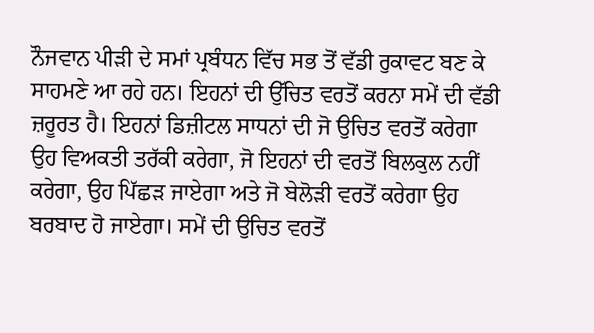ਨੌਜਵਾਨ ਪੀੜੀ ਦੇ ਸਮਾਂ ਪ੍ਰਬੰਧਨ ਵਿੱਚ ਸਭ ਤੋਂ ਵੱਡੀ ਰੁਕਾਵਟ ਬਣ ਕੇ ਸਾਹਮਣੇ ਆ ਰਹੇ ਹਨ। ਇਹਨਾਂ ਦੀ ਉੱਚਿਤ ਵਰਤੋਂ ਕਰਨਾ ਸਮੇਂ ਦੀ ਵੱਡੀ ਜ਼ਰੂਰਤ ਹੈ। ਇਹਨਾਂ ਡਿਜ਼ੀਟਲ ਸਾਧਨਾਂ ਦੀ ਜੋ ਉਚਿਤ ਵਰਤੋਂ ਕਰੇਗਾ ਉਹ ਵਿਅਕਤੀ ਤਰੱਕੀ ਕਰੇਗਾ, ਜੋ ਇਹਨਾਂ ਦੀ ਵਰਤੋਂ ਬਿਲਕੁਲ ਨਹੀਂ ਕਰੇਗਾ, ਉਹ ਪਿੱਛੜ ਜਾਏਗਾ ਅਤੇ ਜੋ ਬੇਲੋੜੀ ਵਰਤੋਂ ਕਰੇਗਾ ਉਹ ਬਰਬਾਦ ਹੋ ਜਾਏਗਾ। ਸਮੇਂ ਦੀ ਉਚਿਤ ਵਰਤੋਂ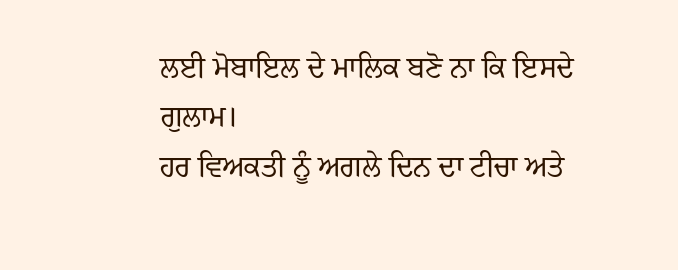ਲਈ ਮੋਬਾਇਲ ਦੇ ਮਾਲਿਕ ਬਣੋ ਨਾ ਕਿ ਇਸਦੇ ਗੁਲਾਮ।
ਹਰ ਵਿਅਕਤੀ ਨੂੰ ਅਗਲੇ ਦਿਨ ਦਾ ਟੀਚਾ ਅਤੇ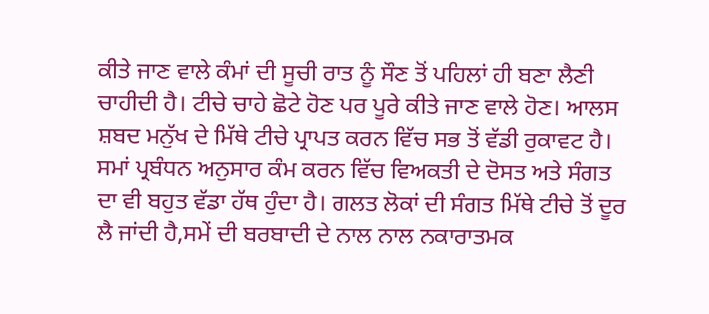ਕੀਤੇ ਜਾਣ ਵਾਲੇ ਕੰਮਾਂ ਦੀ ਸੂਚੀ ਰਾਤ ਨੂੰ ਸੌਣ ਤੋਂ ਪਹਿਲਾਂ ਹੀ ਬਣਾ ਲੈਣੀ ਚਾਹੀਦੀ ਹੈ। ਟੀਚੇ ਚਾਹੇ ਛੋਟੇ ਹੋਣ ਪਰ ਪੂਰੇ ਕੀਤੇ ਜਾਣ ਵਾਲੇ ਹੋਣ। ਆਲਸ ਸ਼ਬਦ ਮਨੁੱਖ ਦੇ ਮਿੱਥੇ ਟੀਚੇ ਪ੍ਰਾਪਤ ਕਰਨ ਵਿੱਚ ਸਭ ਤੋਂ ਵੱਡੀ ਰੁਕਾਵਟ ਹੈ।
ਸਮਾਂ ਪ੍ਰਬੰਧਨ ਅਨੁਸਾਰ ਕੰਮ ਕਰਨ ਵਿੱਚ ਵਿਅਕਤੀ ਦੇ ਦੋਸਤ ਅਤੇ ਸੰਗਤ ਦਾ ਵੀ ਬਹੁਤ ਵੱਡਾ ਹੱਥ ਹੁੰਦਾ ਹੈ। ਗਲਤ ਲੋਕਾਂ ਦੀ ਸੰਗਤ ਮਿੱਥੇ ਟੀਚੇ ਤੋਂ ਦੂਰ ਲੈ ਜਾਂਦੀ ਹੈ,ਸਮੇਂ ਦੀ ਬਰਬਾਦੀ ਦੇ ਨਾਲ ਨਾਲ ਨਕਾਰਾਤਮਕ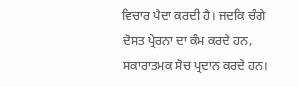ਵਿਚਾਰ ਪੈਦਾ ਕਰਦੀ ਹੈ। ਜਦਕਿ ਚੰਗੇ ਦੋਸਤ ਪ੍ਰੇਰਨਾ ਦਾ ਕੰਮ ਕਰਦੇ ਹਨ, ਸਕਾਰਾਤਮਕ ਸੋਚ ਪ੍ਰਦਾਨ ਕਰਦੇ ਹਨ।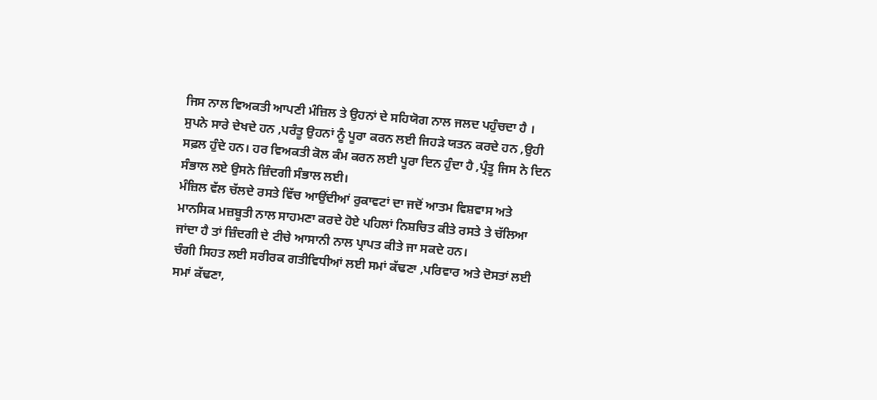ਜਿਸ ਨਾਲ ਵਿਅਕਤੀ ਆਪਣੀ ਮੰਜ਼ਿਲ ਤੇ ਉਹਨਾਂ ਦੇ ਸਹਿਯੋਗ ਨਾਲ ਜਲਦ ਪਹੁੰਚਦਾ ਹੈ ।
ਸੁਪਨੇ ਸਾਰੇ ਦੇਖਦੇ ਹਨ ,ਪਰੰਤੂ ਉਹਨਾਂ ਨੂੰ ਪੂਰਾ ਕਰਨ ਲਈ ਜਿਹੜੇ ਯਤਨ ਕਰਦੇ ਹਨ ,ਉਹੀ ਸਫ਼ਲ ਹੁੰਦੇ ਹਨ। ਹਰ ਵਿਅਕਤੀ ਕੋਲ ਕੰਮ ਕਰਨ ਲਈ ਪੂਰਾ ਦਿਨ ਹੁੰਦਾ ਹੈ ,ਪ੍ਰੰਤੂ ਜਿਸ ਨੇ ਦਿਨ ਸੰਭਾਲ ਲਏ ਉਸਨੇ ਜ਼ਿੰਦਗੀ ਸੰਭਾਲ ਲਈ।
ਮੰਜ਼ਿਲ ਵੱਲ ਚੱਲਦੇ ਰਸਤੇ ਵਿੱਚ ਆਉਂਦੀਆਂ ਰੁਕਾਵਟਾਂ ਦਾ ਜਦੋਂ ਆਤਮ ਵਿਸ਼ਵਾਸ ਅਤੇ ਮਾਨਸਿਕ ਮਜ਼ਬੂਤੀ ਨਾਲ ਸਾਹਮਣਾ ਕਰਦੇ ਹੋਏ ਪਹਿਲਾਂ ਨਿਸ਼ਚਿਤ ਕੀਤੇ ਰਸਤੇ ਤੇ ਚੱਲਿਆ ਜਾਂਦਾ ਹੈ ਤਾਂ ਜ਼ਿੰਦਗੀ ਦੇ ਟੀਚੇ ਆਸਾਨੀ ਨਾਲ ਪ੍ਰਾਪਤ ਕੀਤੇ ਜਾ ਸਕਦੇ ਹਨ।
ਚੰਗੀ ਸਿਹਤ ਲਈ ਸਰੀਰਕ ਗਤੀਵਿਧੀਆਂ ਲਈ ਸਮਾਂ ਕੱਢਣਾ ,ਪਰਿਵਾਰ ਅਤੇ ਦੋਸਤਾਂ ਲਈ ਸਮਾਂ ਕੱਢਣਾ,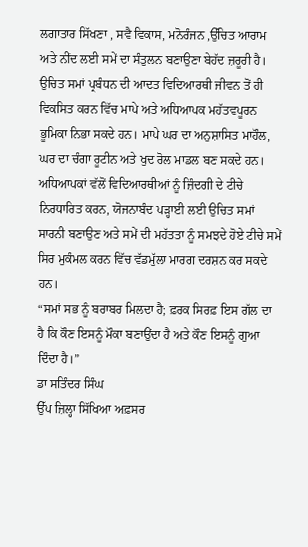ਲਗਾਤਾਰ ਸਿੱਖਣਾ , ਸਵੈ ਵਿਕਾਸ, ਮਨੋਰੰਜਨ ,ਉੱਚਿਤ ਆਰਾਮ ਅਤੇ ਨੀਂਦ ਲਈ ਸਮੇਂ ਦਾ ਸੰਤੁਲਨ ਬਣਾਉਣਾ ਬੇਹੱਦ ਜ਼ਰੂਰੀ ਹੈ।
ਉਚਿਤ ਸਮਾਂ ਪ੍ਰਬੰਧਨ ਦੀ ਆਦਤ ਵਿਦਿਆਰਥੀ ਜੀਵਨ ਤੋਂ ਹੀ ਵਿਕਸਿਤ ਕਰਨ ਵਿੱਚ ਮਾਪੇ ਅਤੇ ਅਧਿਆਪਕ ਮਹੱਤਵਪੂਰਨ ਭੂਮਿਕਾ ਨਿਭਾ ਸਕਦੇ ਹਨ। ਮਾਪੇ ਘਰ ਦਾ ਅਨੁਸ਼ਾਸਿਤ ਮਾਹੌਲ, ਘਰ ਦਾ ਚੰਗਾ ਰੂਟੀਨ ਅਤੇ ਖੁਦ ਰੋਲ ਮਾਡਲ ਬਣ ਸਕਦੇ ਹਨ। ਅਧਿਆਪਕਾਂ ਵੱਲੋਂ ਵਿਦਿਆਰਥੀਆਂ ਨੂੰ ਜ਼ਿੰਦਗੀ ਦੇ ਟੀਚੇ ਨਿਰਧਾਰਿਤ ਕਰਨ, ਯੋਜਨਾਬੰਦ ਪੜ੍ਹਾਈ ਲਈ ਉਚਿਤ ਸਮਾਂ ਸਾਰਨੀ ਬਣਾਉਣ ਅਤੇ ਸਮੇਂ ਦੀ ਮਹੱਤਤਾ ਨੂੰ ਸਮਝਦੇ ਹੋਏ ਟੀਚੇ ਸਮੇਂ ਸਿਰ ਮੁਕੰਮਲ ਕਰਨ ਵਿੱਚ ਵੱਡਮੁੱਲਾ ਮਾਰਗ ਦਰਸ਼ਨ ਕਰ ਸਕਦੇ ਹਨ।
“ਸਮਾਂ ਸਭ ਨੂੰ ਬਰਾਬਰ ਮਿਲਦਾ ਹੈ; ਫ਼ਰਕ ਸਿਰਫ਼ ਇਸ ਗੱਲ ਦਾ ਹੈ ਕਿ ਕੌਣ ਇਸਨੂੰ ਮੌਕਾ ਬਣਾਉਂਦਾ ਹੈ ਅਤੇ ਕੌਣ ਇਸਨੂੰ ਗੁਆ ਦਿੰਦਾ ਹੈ।”
ਡਾ ਸਤਿੰਦਰ ਸਿੰਘ
ਉੱਪ ਜ਼ਿਲ੍ਹਾ ਸਿੱਖਿਆ ਅਫ਼ਸਰ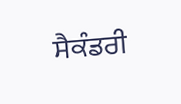ਸੈਕੰਡਰੀ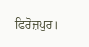ਫਿਰੋਜ਼ਪੁਰ।